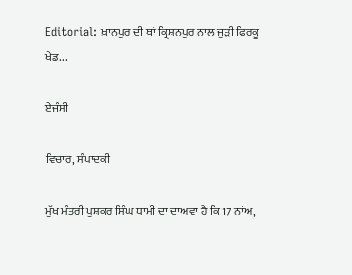Editorial: ਖ਼ਾਨਪੁਰ ਦੀ ਥਾਂ ਕ੍ਰਿਸ਼ਨਪੁਰ ਨਾਲ ਜੁੜੀ ਫਿਰਕੂ ਖੇਡ...

ਏਜੰਸੀ

ਵਿਚਾਰ, ਸੰਪਾਦਕੀ

ਮੁੱਖ ਮੰਤਰੀ ਪੁਸ਼ਕਰ ਸਿੰਘ ਧਾਮੀ ਦਾ ਦਾਅਵਾ ਹੈ ਕਿ 17 ਨਾਂਅ,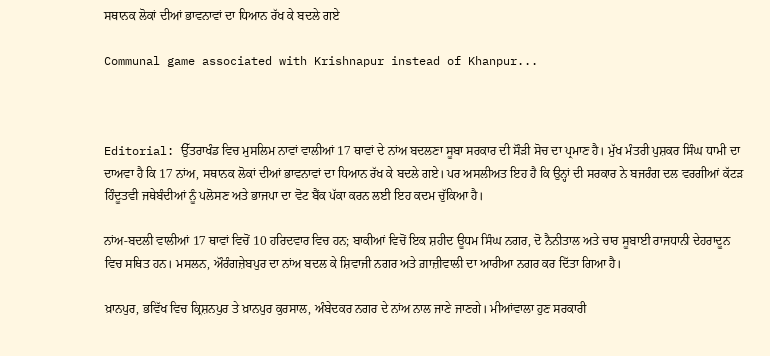ਸਥਾਨਕ ਲੋਕਾਂ ਦੀਆਂ ਭਾਵਨਾਵਾਂ ਦਾ ਧਿਆਨ ਰੱਖ ਕੇ ਬਦਲੇ ਗਏ

Communal game associated with Krishnapur instead of Khanpur...



Editorial: ਉੱਤਰਾਖੰਡ ਵਿਚ ਮੁਸਲਿਮ ਨਾਵਾਂ ਵਾਲੀਆਂ 17 ਥਾਵਾਂ ਦੇ ਨਾਂਅ ਬਦਲਣਾ ਸੂਬਾ ਸਰਕਾਰ ਦੀ ਸੌੜੀ ਸੋਚ ਦਾ ਪ੍ਰਮਾਣ ਹੈ। ਮੁੱਖ ਮੰਤਰੀ ਪੁਸ਼ਕਰ ਸਿੰਘ ਧਾਮੀ ਦਾ ਦਾਅਵਾ ਹੈ ਕਿ 17 ਨਾਂਅ, ਸਥਾਨਕ ਲੋਕਾਂ ਦੀਆਂ ਭਾਵਨਾਵਾਂ ਦਾ ਧਿਆਨ ਰੱਖ ਕੇ ਬਦਲੇ ਗਏ। ਪਰ ਅਸਲੀਅਤ ਇਹ ਹੈ ਕਿ ਉਨ੍ਹਾਂ ਦੀ ਸਰਕਾਰ ਨੇ ਬਜਰੰਗ ਦਲ ਵਰਗੀਆਂ ਕੱਟੜ ਹਿੰਦੂਤਵੀ ਜਥੇਬੰਦੀਆਂ ਨੂੰ ਪਲੋਸਣ ਅਤੇ ਭਾਜਪਾ ਦਾ ਵੋਟ ਬੈਂਕ ਪੱਕਾ ਕਰਨ ਲਈ ਇਹ ਕਦਮ ਚੁੱਕਿਆ ਹੈ।

ਨਾਂਅ-ਬਦਲੀ ਵਾਲੀਆਂ 17 ਥਾਵਾਂ ਵਿਚੋਂ 10 ਹਰਿਦਵਾਰ ਵਿਚ ਹਨ; ਬਾਕੀਆਂ ਵਿਚੋਂ ਇਕ ਸ਼ਹੀਦ ਊਧਮ ਸਿੰਘ ਨਗਰ, ਦੋ ਨੈਨੀਤਾਲ ਅਤੇ ਚਾਰ ਸੂਬਾਈ ਰਾਜਧਾਨੀ ਦੇਹਰਾਦੂਨ ਵਿਚ ਸਥਿਤ ਹਨ। ਮਸਲਨ, ਔਰੰਗਜ਼ੇਬਪੁਰ ਦਾ ਨਾਂਅ ਬਦਲ ਕੇ ਸ਼ਿਵਾਜੀ ਨਗਰ ਅਤੇ ਗ਼ਾਜ਼ੀਵਾਲੀ ਦਾ ਆਰੀਆ ਨਗਰ ਕਰ ਦਿੱਤਾ ਗਿਆ ਹੈ।

ਖ਼ਾਨਪੁਰ, ਭਵਿੱਖ ਵਿਚ ਕ੍ਰਿਸ਼ਨਪੁਰ ਤੇ ਖ਼ਾਨਪੁਰ ਕੁਰਸਾਲ, ਅੰਬੇਦਕਰ ਨਗਰ ਦੇ ਨਾਂਅ ਨਾਲ ਜਾਣੇ ਜਾਣਗੇ। ਮੀਆਂਵਾਲਾ ਹੁਣ ਸਰਕਾਰੀ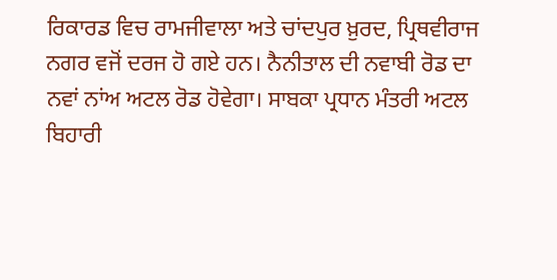ਰਿਕਾਰਡ ਵਿਚ ਰਾਮਜੀਵਾਲਾ ਅਤੇ ਚਾਂਦਪੁਰ ਖ਼ੁਰਦ, ਪ੍ਰਿਥਵੀਰਾਜ ਨਗਰ ਵਜੋਂ ਦਰਜ ਹੋ ਗਏ ਹਨ। ਨੈਨੀਤਾਲ ਦੀ ਨਵਾਬੀ ਰੋਡ ਦਾ ਨਵਾਂ ਨਾਂਅ ਅਟਲ ਰੋਡ ਹੋਵੇਗਾ। ਸਾਬਕਾ ਪ੍ਰਧਾਨ ਮੰਤਰੀ ਅਟਲ ਬਿਹਾਰੀ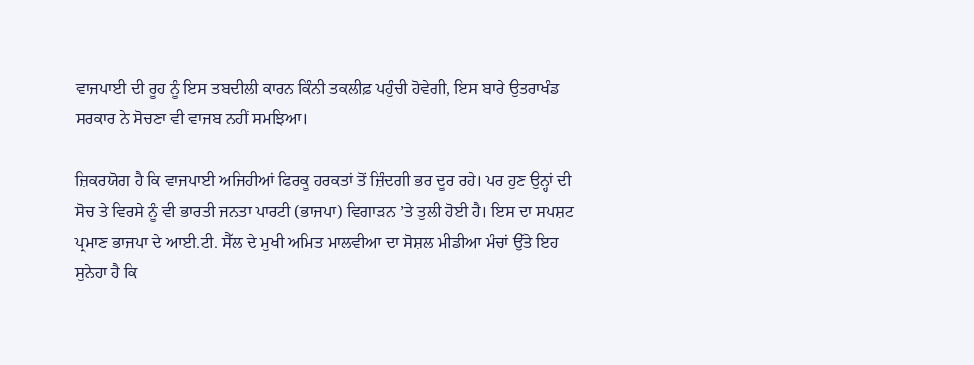ਵਾਜਪਾਈ ਦੀ ਰੂਹ ਨੂੰ ਇਸ ਤਬਦੀਲੀ ਕਾਰਨ ਕਿੰਨੀ ਤਕਲੀਫ਼ ਪਹੁੰਚੀ ਹੋਵੇਗੀ, ਇਸ ਬਾਰੇ ਉਤਰਾਖੰਡ ਸਰਕਾਰ ਨੇ ਸੋਚਣਾ ਵੀ ਵਾਜਬ ਨਹੀਂ ਸਮਝਿਆ।

ਜ਼ਿਕਰਯੋਗ ਹੈ ਕਿ ਵਾਜਪਾਈ ਅਜਿਹੀਆਂ ਫਿਰਕੂ ਹਰਕਤਾਂ ਤੋਂ ਜ਼ਿੰਦਗੀ ਭਰ ਦੂਰ ਰਹੇ। ਪਰ ਹੁਣ ਉਨ੍ਹਾਂ ਦੀ ਸੋਚ ਤੇ ਵਿਰਸੇ ਨੂੰ ਵੀ ਭਾਰਤੀ ਜਨਤਾ ਪਾਰਟੀ (ਭਾਜਪਾ) ਵਿਗਾੜਨ ’ਤੇ ਤੁਲੀ ਹੋਈ ਹੈ। ਇਸ ਦਾ ਸਪਸ਼ਟ ਪ੍ਰਮਾਣ ਭਾਜਪਾ ਦੇ ਆਈ.ਟੀ. ਸੈੱਲ ਦੇ ਮੁਖੀ ਅਮਿਤ ਮਾਲਵੀਆ ਦਾ ਸੋਸ਼ਲ ਮੀਡੀਆ ਮੰਚਾਂ ਉੱਤੇ ਇਹ ਸੁਨੇਹਾ ਹੈ ਕਿ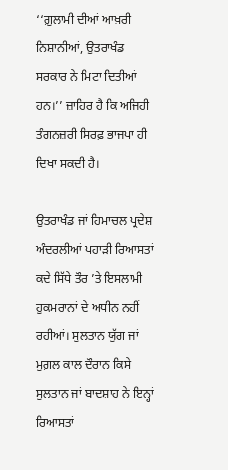‘‘ਗ਼ੁਲਾਮੀ ਦੀਆਂ ਆਖ਼ਰੀ ਨਿਸ਼ਾਨੀਆਂ, ਉਤਰਾਖੰਡ ਸਰਕਾਰ ਨੇ ਮਿਟਾ ਦਿਤੀਆਂ ਹਨ।’’ ਜ਼ਾਹਿਰ ਹੈ ਕਿ ਅਜਿਹੀ ਤੰਗਨਜ਼ਰੀ ਸਿਰਫ਼ ਭਾਜਪਾ ਹੀ ਦਿਖਾ ਸਕਦੀ ਹੈ।

ਉਤਰਾਖੰਡ ਜਾਂ ਹਿਮਾਚਲ ਪ੍ਰਦੇਸ਼ ਅੰਦਰਲੀਆਂ ਪਹਾੜੀ ਰਿਆਸਤਾਂ ਕਦੇ ਸਿੱਧੇ ਤੌਰ ’ਤੇ ਇਸਲਾਮੀ ਹੁਕਮਰਾਨਾਂ ਦੇ ਅਧੀਨ ਨਹੀਂ ਰਹੀਆਂ। ਸੁਲਤਾਨ ਯੁੱਗ ਜਾਂ ਮੁਗ਼ਲ ਕਾਲ ਦੌਰਾਨ ਕਿਸੇ ਸੁਲਤਾਨ ਜਾਂ ਬਾਦਸ਼ਾਹ ਨੇ ਇਨ੍ਹਾਂ ਰਿਆਸਤਾਂ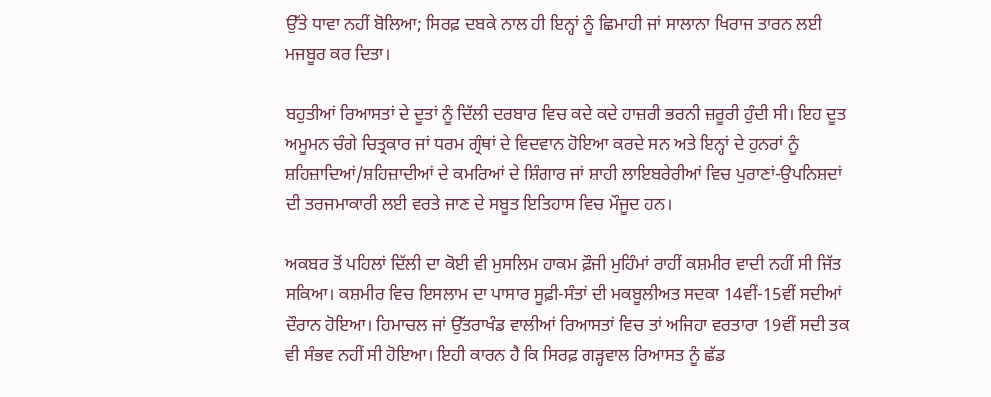ਉੱਤੇ ਧਾਵਾ ਨਹੀਂ ਬੋਲਿਆ; ਸਿਰਫ਼ ਦਬਕੇ ਨਾਲ ਹੀ ਇਨ੍ਹਾਂ ਨੂੰ ਛਿਮਾਹੀ ਜਾਂ ਸਾਲਾਨਾ ਖਿਰਾਜ ਤਾਰਨ ਲਈ ਮਜਬੂਰ ਕਰ ਦਿਤਾ।

ਬਹੁਤੀਆਂ ਰਿਆਸਤਾਂ ਦੇ ਦੂਤਾਂ ਨੂੰ ਦਿੱਲੀ ਦਰਬਾਰ ਵਿਚ ਕਦੇ ਕਦੇ ਹਾਜ਼ਰੀ ਭਰਨੀ ਜ਼ਰੂਰੀ ਹੁੰਦੀ ਸੀ। ਇਹ ਦੂਤ ਅਮੂਮਨ ਚੰਗੇ ਚਿਤ੍ਰਕਾਰ ਜਾਂ ਧਰਮ ਗ੍ਰੰਥਾਂ ਦੇ ਵਿਦਵਾਨ ਹੋਇਆ ਕਰਦੇ ਸਨ ਅਤੇ ਇਨ੍ਹਾਂ ਦੇ ਹੁਨਰਾਂ ਨੂੰ ਸ਼ਹਿਜ਼ਾਦਿਆਂ/ਸ਼ਹਿਜ਼ਾਦੀਆਂ ਦੇ ਕਮਰਿਆਂ ਦੇ ਸ਼ਿੰਗਾਰ ਜਾਂ ਸ਼ਾਹੀ ਲਾਇਬਰੇਰੀਆਂ ਵਿਚ ਪੁਰਾਣਾਂ-ਉਪਨਿਸ਼ਦਾਂ ਦੀ ਤਰਜਮਾਕਾਰੀ ਲਈ ਵਰਤੇ ਜਾਣ ਦੇ ਸਬੂਤ ਇਤਿਹਾਸ ਵਿਚ ਮੌਜੂਦ ਹਨ।

ਅਕਬਰ ਤੋਂ ਪਹਿਲਾਂ ਦਿੱਲੀ ਦਾ ਕੋਈ ਵੀ ਮੁਸਲਿਮ ਹਾਕਮ ਫ਼ੌਜੀ ਮੁਹਿੰਮਾਂ ਰਾਹੀਂ ਕਸ਼ਮੀਰ ਵਾਦੀ ਨਹੀਂ ਸੀ ਜਿੱਤ ਸਕਿਆ। ਕਸ਼ਮੀਰ ਵਿਚ ਇਸਲਾਮ ਦਾ ਪਾਸਾਰ ਸੂਫ਼ੀ-ਸੰਤਾਂ ਦੀ ਮਕਬੂਲੀਅਤ ਸਦਕਾ 14ਵੀਂ-15ਵੀਂ ਸਦੀਆਂ ਦੌਰਾਨ ਹੋਇਆ। ਹਿਮਾਚਲ ਜਾਂ ਉੱਤਰਾਖੰਡ ਵਾਲੀਆਂ ਰਿਆਸਤਾਂ ਵਿਚ ਤਾਂ ਅਜਿਹਾ ਵਰਤਾਰਾ 19ਵੀਂ ਸਦੀ ਤਕ ਵੀ ਸੰਭਵ ਨਹੀਂ ਸੀ ਹੋਇਆ। ਇਹੀ ਕਾਰਨ ਹੈ ਕਿ ਸਿਰਫ਼ ਗੜ੍ਹਵਾਲ ਰਿਆਸਤ ਨੂੰ ਛੱਡ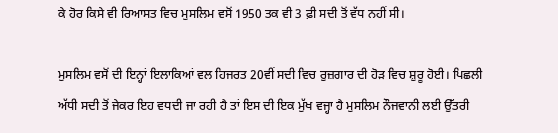ਕੇ ਹੋਰ ਕਿਸੇ ਵੀ ਰਿਆਸਤ ਵਿਚ ਮੁਸਲਿਮ ਵਸੋਂ 1950 ਤਕ ਵੀ 3 ਫ਼ੀ ਸਦੀ ਤੋਂ ਵੱਧ ਨਹੀਂ ਸੀ।

ਮੁਸਲਿਮ ਵਸੋਂ ਦੀ ਇਨ੍ਹਾਂ ਇਲਾਕਿਆਂ ਵਲ ਹਿਜਰਤ 20ਵੀਂ ਸਦੀ ਵਿਚ ਰੁਜ਼ਗਾਰ ਦੀ ਹੋੜ ਵਿਚ ਸ਼ੁਰੂ ਹੋਈ। ਪਿਛਲੀ ਅੱਧੀ ਸਦੀ ਤੋਂ ਜੇਕਰ ਇਹ ਵਧਦੀ ਜਾ ਰਹੀ ਹੈ ਤਾਂ ਇਸ ਦੀ ਇਕ ਮੁੱਖ ਵਜ੍ਹਾ ਹੈ ਮੁਸਲਿਮ ਨੌਜਵਾਨੀ ਲਈ ਉੱਤਰੀ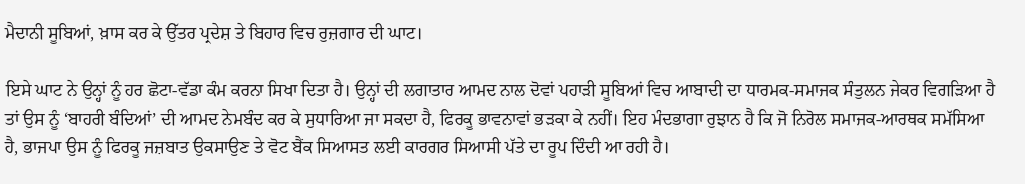ਮੈਦਾਨੀ ਸੂਬਿਆਂ, ਖ਼ਾਸ ਕਰ ਕੇ ਉੱਤਰ ਪ੍ਰਦੇਸ਼ ਤੇ ਬਿਹਾਰ ਵਿਚ ਰੁਜ਼ਗਾਰ ਦੀ ਘਾਟ।

ਇਸੇ ਘਾਟ ਨੇ ਉਨ੍ਹਾਂ ਨੂੰ ਹਰ ਛੋਟਾ-ਵੱਡਾ ਕੰਮ ਕਰਨਾ ਸਿਖਾ ਦਿਤਾ ਹੈ। ਉਨ੍ਹਾਂ ਦੀ ਲਗਾਤਾਰ ਆਮਦ ਨਾਲ ਦੋਵਾਂ ਪਹਾੜੀ ਸੂਬਿਆਂ ਵਿਚ ਆਬਾਦੀ ਦਾ ਧਾਰਮਕ-ਸਮਾਜਕ ਸੰਤੁਲਨ ਜੇਕਰ ਵਿਗੜਿਆ ਹੈ ਤਾਂ ਉਸ ਨੂੰ ‘ਬਾਹਰੀ ਬੰਦਿਆਂ’ ਦੀ ਆਮਦ ਨੇਮਬੰਦ ਕਰ ਕੇ ਸੁਧਾਰਿਆ ਜਾ ਸਕਦਾ ਹੈ, ਫਿਰਕੂ ਭਾਵਨਾਵਾਂ ਭੜਕਾ ਕੇ ਨਹੀਂ। ਇਹ ਮੰਦਭਾਗਾ ਰੁਝਾਨ ਹੈ ਕਿ ਜੋ ਨਿਰੋਲ ਸਮਾਜਕ-ਆਰਥਕ ਸਮੱਸਿਆ ਹੈ, ਭਾਜਪਾ ਉਸ ਨੂੰ ਫਿਰਕੂ ਜਜ਼ਬਾਤ ਉਕਸਾਉਣ ਤੇ ਵੋਟ ਬੈਂਕ ਸਿਆਸਤ ਲਈ ਕਾਰਗਰ ਸਿਆਸੀ ਪੱਤੇ ਦਾ ਰੂਪ ਦਿੰਦੀ ਆ ਰਹੀ ਹੈ।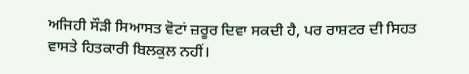ਅਜਿਹੀ ਸੌੜੀ ਸਿਆਸਤ ਵੋਟਾਂ ਜ਼ਰੂਰ ਦਿਵਾ ਸਕਦੀ ਹੈ, ਪਰ ਰਾਸ਼ਟਰ ਦੀ ਸਿਹਤ ਵਾਸਤੇ ਹਿਤਕਾਰੀ ਬਿਲਕੁਲ ਨਹੀਂ।